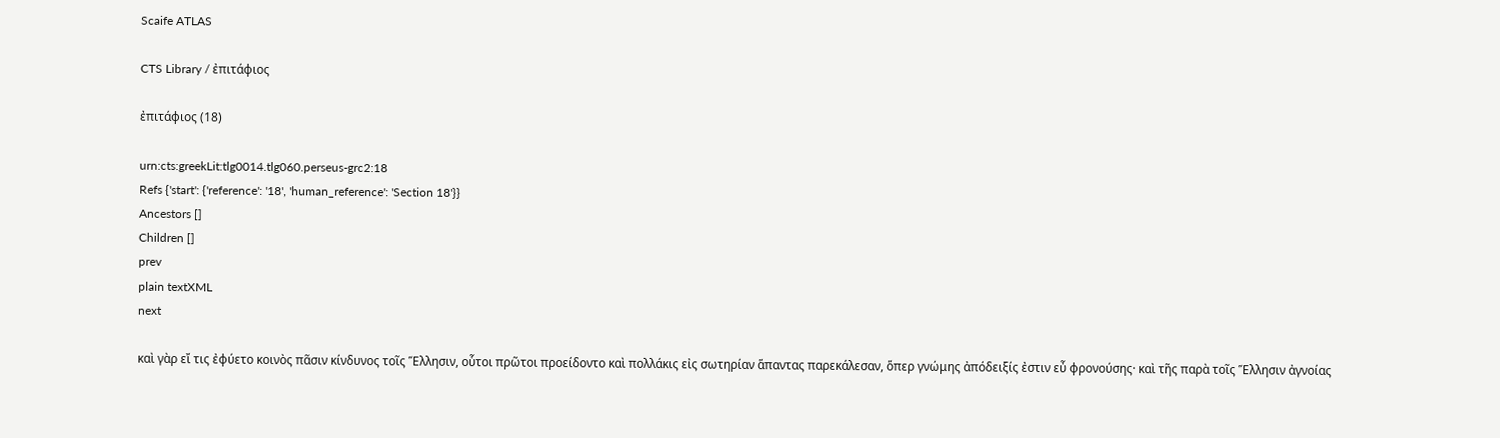Scaife ATLAS

CTS Library / ἐπιτάφιος

ἐπιτάφιος (18)

urn:cts:greekLit:tlg0014.tlg060.perseus-grc2:18
Refs {'start': {'reference': '18', 'human_reference': 'Section 18'}}
Ancestors []
Children []
prev
plain textXML
next

καὶ γὰρ εἴ τις ἐφύετο κοινὸς πᾶσιν κίνδυνος τοῖς Ἕλλησιν, οὗτοι πρῶτοι προείδοντο καὶ πολλάκις εἰς σωτηρίαν ἅπαντας παρεκάλεσαν, ὅπερ γνώμης ἀπόδειξίς ἐστιν εὖ φρονούσης· καὶ τῆς παρὰ τοῖς Ἕλλησιν ἀγνοίας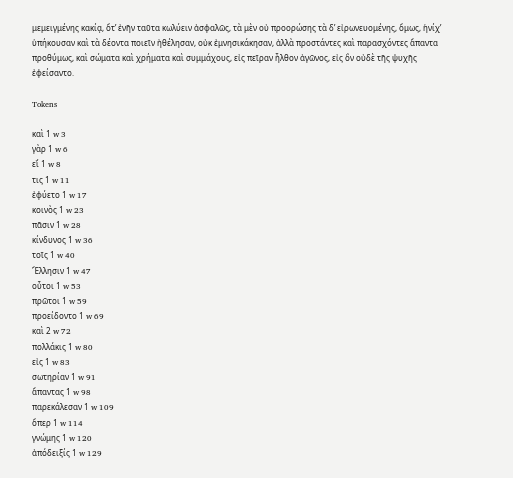μεμειγμένης κακίᾳ, ὅτʼ ἐνῆν ταῦτα κωλύειν ἀσφαλῶς, τὰ μὲν οὐ προορώσης τὰ δʼ εἰρωνευομένης, ὅμως, ἡνίχʼ ὑπήκουσαν καὶ τὰ δέοντα ποιεῖν ἠθέλησαν, οὐκ ἐμνησικάκησαν, ἀλλὰ προστάντες καὶ παρασχόντες ἅπαντα προθύμως, καὶ σώματα καὶ χρήματα καὶ συμμάχους, εἰς πεῖραν ἦλθον ἀγῶνος, εἰς ὃν οὐδὲ τῆς ψυχῆς ἐφείσαντο.

Tokens

καὶ 1 w 3
γὰρ 1 w 6
εἴ 1 w 8
τις 1 w 11
ἐφύετο 1 w 17
κοινὸς 1 w 23
πᾶσιν 1 w 28
κίνδυνος 1 w 36
τοῖς 1 w 40
Ἕλλησιν 1 w 47
οὗτοι 1 w 53
πρῶτοι 1 w 59
προείδοντο 1 w 69
καὶ 2 w 72
πολλάκις 1 w 80
εἰς 1 w 83
σωτηρίαν 1 w 91
ἅπαντας 1 w 98
παρεκάλεσαν 1 w 109
ὅπερ 1 w 114
γνώμης 1 w 120
ἀπόδειξίς 1 w 129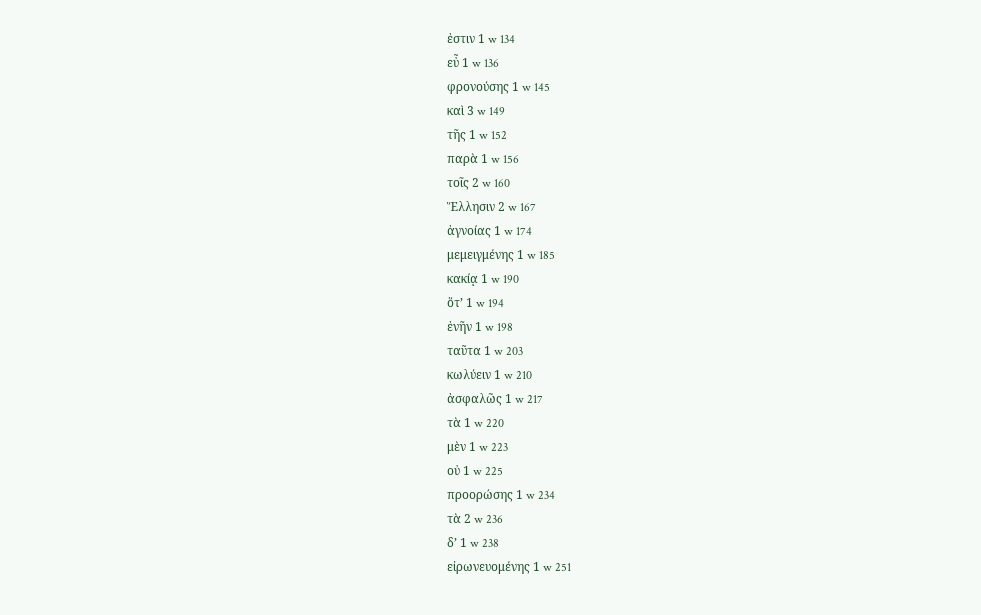ἐστιν 1 w 134
εὖ 1 w 136
φρονούσης 1 w 145
καὶ 3 w 149
τῆς 1 w 152
παρὰ 1 w 156
τοῖς 2 w 160
Ἕλλησιν 2 w 167
ἀγνοίας 1 w 174
μεμειγμένης 1 w 185
κακίᾳ 1 w 190
ὅτʼ 1 w 194
ἐνῆν 1 w 198
ταῦτα 1 w 203
κωλύειν 1 w 210
ἀσφαλῶς 1 w 217
τὰ 1 w 220
μὲν 1 w 223
οὐ 1 w 225
προορώσης 1 w 234
τὰ 2 w 236
δʼ 1 w 238
εἰρωνευομένης 1 w 251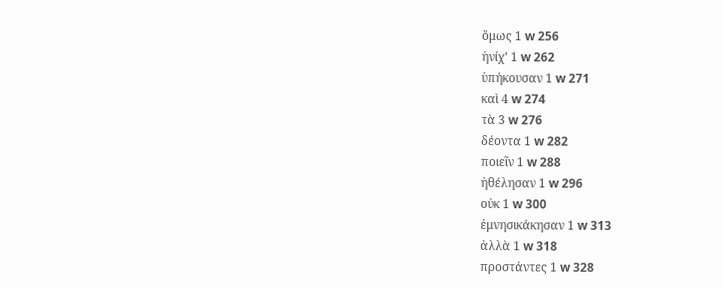ὅμως 1 w 256
ἡνίχʼ 1 w 262
ὑπήκουσαν 1 w 271
καὶ 4 w 274
τὰ 3 w 276
δέοντα 1 w 282
ποιεῖν 1 w 288
ἠθέλησαν 1 w 296
οὐκ 1 w 300
ἐμνησικάκησαν 1 w 313
ἀλλὰ 1 w 318
προστάντες 1 w 328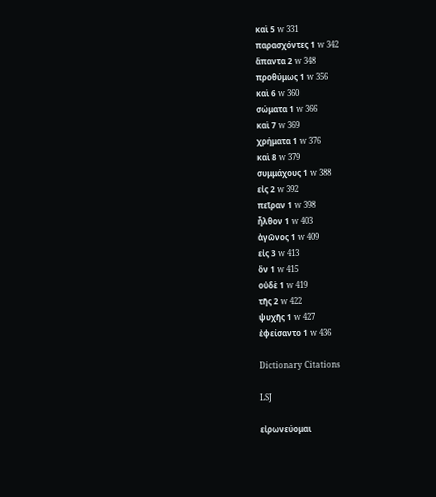καὶ 5 w 331
παρασχόντες 1 w 342
ἅπαντα 2 w 348
προθύμως 1 w 356
καὶ 6 w 360
σώματα 1 w 366
καὶ 7 w 369
χρήματα 1 w 376
καὶ 8 w 379
συμμάχους 1 w 388
εἰς 2 w 392
πεῖραν 1 w 398
ἦλθον 1 w 403
ἀγῶνος 1 w 409
εἰς 3 w 413
ὃν 1 w 415
οὐδὲ 1 w 419
τῆς 2 w 422
ψυχῆς 1 w 427
ἐφείσαντο 1 w 436

Dictionary Citations

LSJ

εἰρωνεύομαι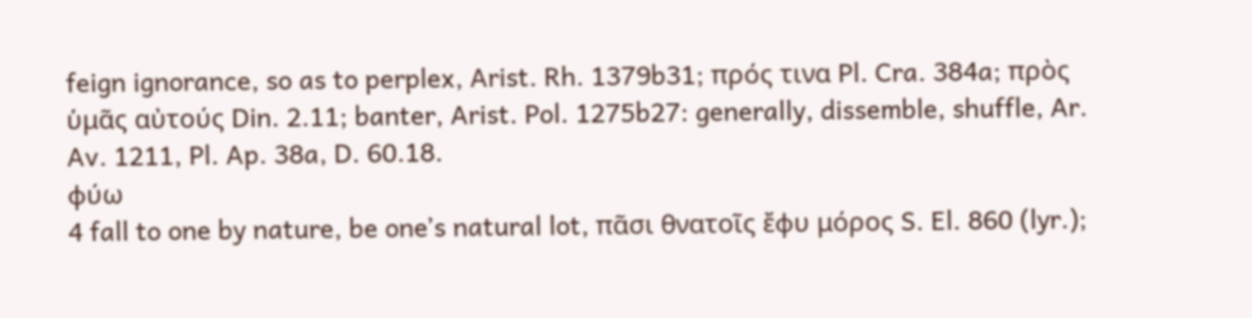feign ignorance, so as to perplex, Arist. Rh. 1379b31; πρός τινα Pl. Cra. 384a; πρὸς ὑμᾶς αὐτούς Din. 2.11; banter, Arist. Pol. 1275b27: generally, dissemble, shuffle, Ar. Av. 1211, Pl. Ap. 38a, D. 60.18.
φύω
4 fall to one by nature, be oneʼs natural lot, πᾶσι θνατοῖς ἔφυ μόρος S. El. 860 (lyr.);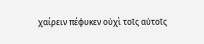χαίρειν πέφυκεν οὐχὶ τοῖς αὐτοῖς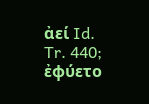ἀεί Id. Tr. 440; ἐφύετο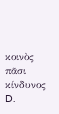κοινὸς πᾶσι κίνδυνος D.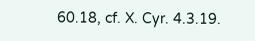60.18, cf. X. Cyr. 4.3.19.